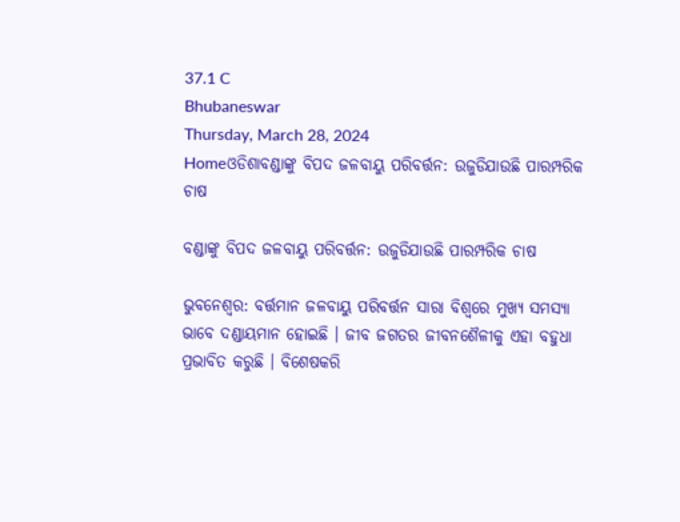37.1 C
Bhubaneswar
Thursday, March 28, 2024
Homeଓଡିଶାବଣ୍ଡାଙ୍କୁ ବିପଦ ଜଳବାୟୁ ପରିବର୍ତ୍ତନ: ଉଜୁଡିଯାଉଛି ପାରମ୍ପରିକ ଚାଷ

ବଣ୍ଡାଙ୍କୁ ବିପଦ ଜଳବାୟୁ ପରିବର୍ତ୍ତନ: ଉଜୁଡିଯାଉଛି ପାରମ୍ପରିକ ଚାଷ

ଭୁବନେଶ୍ୱର: ବର୍ତ୍ତମାନ ଜଳବାୟୁ ପରିବର୍ତ୍ତନ ସାରା ବିଶ୍ୱରେ ମୁଖ୍ୟ ସମସ୍ୟା ଭାବେ ଦଣ୍ଡାୟମାନ ହୋଇଛି । ଜୀବ ଜଗତର ଜୀବନଶୈଳୀକୁ ଏହା ବହୁଧା ପ୍ରଭାବିତ କରୁଛି । ବିଶେଷକରି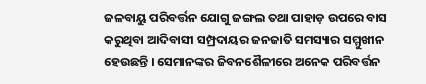ଜଳବାୟୁ ପରିବର୍ତ୍ତନ ଯୋଗୁ ଜଙ୍ଗଲ ତଥା ପାହାଡ଼ ଉପରେ ବାସ କରୁଥିବା ଆଦିବାସୀ ସମ୍ପ୍ରଦାୟର ଜନଜାତି ସମସ୍ୟାର ସମ୍ମୁଖୀନ ହେଉଛନ୍ତି । ସେମାନଙ୍କର ଜିବନଶୈଳୀରେ ଅନେକ ପରିବର୍ତ୍ତନ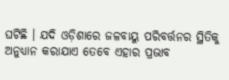ଘଟିଛି । ଯଦି ଓଡ଼ିଶାରେ ଜଳବାୟୁ ପରିବର୍ତ୍ତନର ସ୍ଥିତିକୁ ଅନୁଧ୍ୟାନ କରାଯାଏ ତେବେ ଏହାର ପ୍ରଭାବ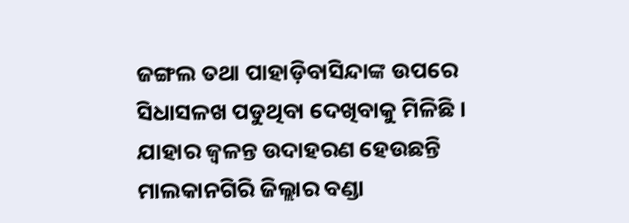ଜଙ୍ଗଲ ତଥା ପାହାଡ଼ିବାସିନ୍ଦାଙ୍କ ଉପରେ ସିଧାସଳଖ ପଡୁଥିବା ଦେଖିବାକୁ ମିଳିଛି । ଯାହାର ଜ୍ୱଳନ୍ତ ଉଦାହରଣ ହେଉଛନ୍ତି ମାଲକାନଗିରି ଜିଲ୍ଲାର ବଣ୍ଡା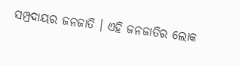ସମ୍ପ୍ରଦାୟର ଜନଜାତି । ଏହି ଜନଜାତିର ଲୋକ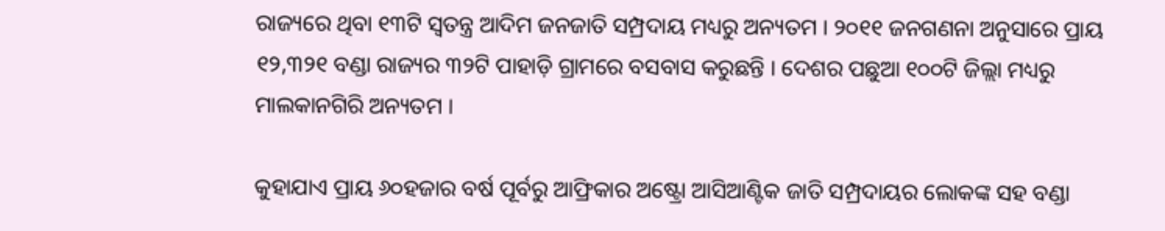ରାଜ୍ୟରେ ଥିବା ୧୩ଟି ସ୍ୱତନ୍ତ୍ର ଆଦିମ ଜନଜାତି ସମ୍ପ୍ରଦାୟ ମଧ୍ୟରୁ ଅନ୍ୟତମ । ୨୦୧୧ ଜନଗଣନା ଅନୁସାରେ ପ୍ରାୟ ୧୨,୩୨୧ ବଣ୍ଡା ରାଜ୍ୟର ୩୨ଟି ପାହାଡ଼ି ଗ୍ରାମରେ ବସବାସ କରୁଛନ୍ତି । ଦେଶର ପଛୁଆ ୧୦୦ଟି ଜିଲ୍ଲା ମଧ୍ୟରୁ ମାଲକାନଗିରି ଅନ୍ୟତମ ।

କୁହାଯାଏ ପ୍ରାୟ ୬୦ହଜାର ବର୍ଷ ପୂର୍ବରୁ ଆଫ୍ରିକାର ଅଷ୍ଟ୍ରୋ ଆସିଆଣ୍ଟିକ ଜାତି ସମ୍ପ୍ରଦାୟର ଲୋକଙ୍କ ସହ ବଣ୍ଡା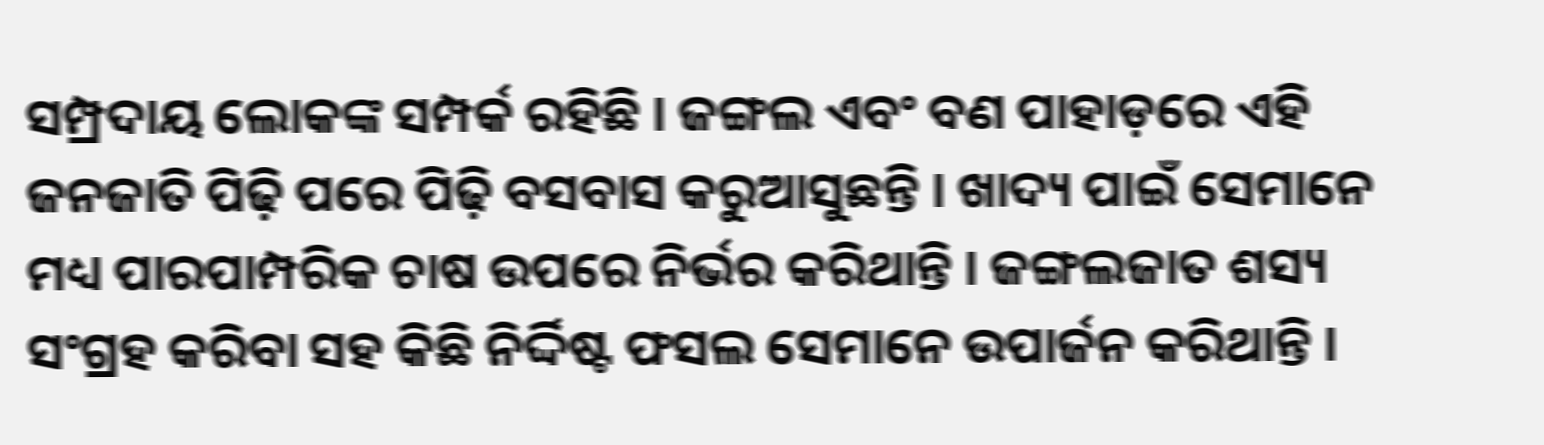ସମ୍ପ୍ରଦାୟ ଲୋକଙ୍କ ସମ୍ପର୍କ ରହିଛି । ଜଙ୍ଗଲ ଏବଂ ବଣ ପାହାଡ଼ରେ ଏହି ଜନଜାତି ପିଢ଼ି ପରେ ପିଢ଼ି ବସବାସ କରୁଆସୁଛନ୍ତି । ଖାଦ୍ୟ ପାଇଁ ସେମାନେ ମଧ୍ୟ ପାରପାମ୍ପରିକ ଚାଷ ଉପରେ ନିର୍ଭର କରିଥାନ୍ତି । ଜଙ୍ଗଲଜାତ ଶସ୍ୟ ସଂଗ୍ରହ କରିବା ସହ କିଛି ନିର୍ଦ୍ଦିଷ୍ଟ ଫସଲ ସେମାନେ ଉପାର୍ଜନ କରିଥାନ୍ତି ।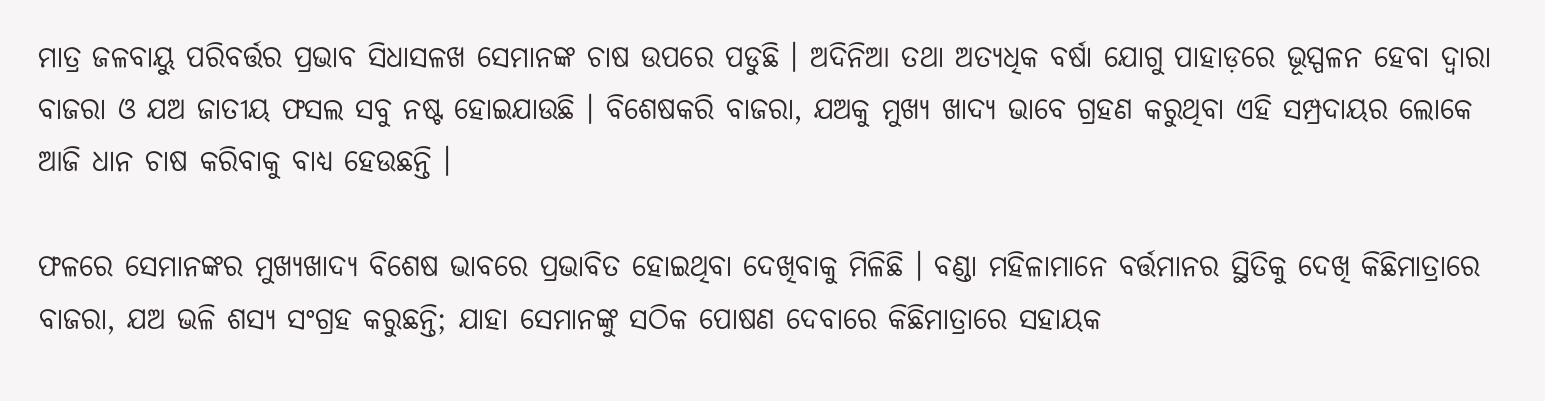ମାତ୍ର ଜଳବାୟୁ ପରିବର୍ତ୍ତର ପ୍ରଭାବ ସିଧାସଳଖ ସେମାନଙ୍କ ଚାଷ ଉପରେ ପଡୁଛି । ଅଦିନିଆ ତଥା ଅତ୍ୟଧିକ ବର୍ଷା ଯୋଗୁ ପାହାଡ଼ରେ ଭୂସ୍ପଳନ ହେବା ଦ୍ୱାରା ବାଜରା ଓ ଯଅ ଜାତୀୟ ଫସଲ ସବୁ ନଷ୍ଟ ହୋଇଯାଉଛି । ବିଶେଷକରି ବାଜରା, ଯଅକୁ ମୁଖ୍ୟ ଖାଦ୍ୟ ଭାବେ ଗ୍ରହଣ କରୁଥିବା ଏହି ସମ୍ପ୍ରଦାୟର ଲୋକେ ଆଜି ଧାନ ଚାଷ କରିବାକୁ ବାଧ୍ୟ ହେଉଛନ୍ତି ।

ଫଳରେ ସେମାନଙ୍କର ମୁଖ୍ୟଖାଦ୍ୟ ବିଶେଷ ଭାବରେ ପ୍ରଭାବିତ ହୋଇଥିବା ଦେଖିବାକୁ ମିଳିଛି । ବଣ୍ଡା ମହିଳାମାନେ ବର୍ତ୍ତମାନର ସ୍ଥିତିକୁ ଦେଖି କିଛିମାତ୍ରାରେ ବାଜରା, ଯଅ ଭଳି ଶସ୍ୟ ସଂଗ୍ରହ କରୁଛନ୍ତି; ଯାହା ସେମାନଙ୍କୁ ସଠିକ ପୋଷଣ ଦେବାରେ କିଛିମାତ୍ରାରେ ସହାୟକ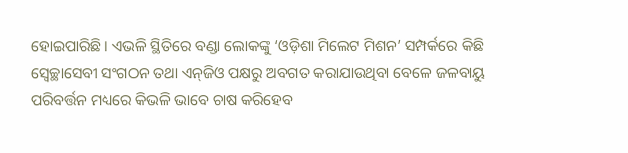ହୋଇପାରିଛି । ଏଭଳି ସ୍ଥିତିରେ ବଣ୍ଡା ଲୋକଙ୍କୁ ‘ଓଡ଼ିଶା ମିଲେଟ ମିଶନ’ ସମ୍ପର୍କରେ କିଛି ସ୍ୱେଚ୍ଛାସେବୀ ସଂଗଠନ ତଥା ଏନ୍‌ଜିଓ ପକ୍ଷରୁ ଅବଗତ କରାଯାଉଥିବା ବେଳେ ଜଳବାୟୁ ପରିବର୍ତ୍ତନ ମଧ୍ୟରେ କିଭଳି ଭାବେ ଚାଷ କରିହେବ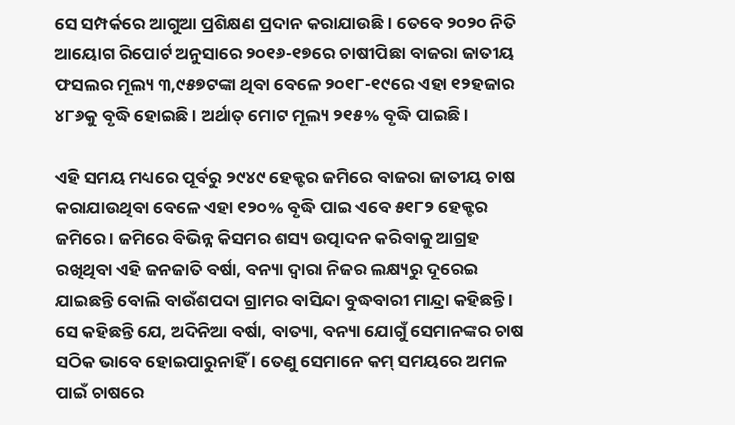ସେ ସମ୍ପର୍କରେ ଆଗୁଆ ପ୍ରଶିକ୍ଷଣ ପ୍ରଦାନ କରାଯାଉଛି । ତେବେ ୨୦୨୦ ନିତି ଆୟୋଗ ରିପୋର୍ଟ ଅନୁସାରେ ୨୦୧୬-୧୭ରେ ଚାଷୀପିଛା ବାଜରା ଜାତୀୟ ଫସଲର ମୂଲ୍ୟ ୩,୯୫୭ଟଙ୍କା ଥିବା ବେଳେ ୨୦୧୮-୧୯ରେ ଏହା ୧୨ହଜାର ୪୮୬କୁ ବୃଦ୍ଧି ହୋଇଛି । ଅର୍ଥାତ୍ ମୋଟ ମୂଲ୍ୟ ୨୧୫% ବୃଦ୍ଧି ପାଇଛି ।

ଏହି ସମୟ ମଧ୍ୟରେ ପୂର୍ବରୁ ୨୯୪୯ ହେକ୍ଟର ଜମିରେ ବାଜରା ଜାତୀୟ ଚାଷ କରାଯାଉଥିବା ବେଳେ ଏହା ୧୨୦% ବୃଦ୍ଧି ପାଇ ଏବେ ୫୧୮୨ ହେକ୍ଟର ଜମିରେ । ଜମିରେ ବିଭିନ୍ନ କିସମର ଶସ୍ୟ ଉତ୍ପାଦନ କରିବାକୁ ଆଗ୍ରହ ରଖିଥିବା ଏହି ଜନଜାତି ବର୍ଷା, ବନ୍ୟା ଦ୍ୱାରା ନିଜର ଲକ୍ଷ୍ୟରୁ ଦୂରେଇ ଯାଇଛନ୍ତି ବୋଲି ବାଉଁଶପଦା ଗ୍ରାମର ବାସିନ୍ଦା ବୁଦ୍ଧବାରୀ ମାନ୍ଦ୍ରା କହିଛନ୍ତି । ସେ କହିଛନ୍ତି ଯେ, ଅଦିନିଆ ବର୍ଷା, ବାତ୍ୟା, ବନ୍ୟା ଯୋଗୁଁ ସେମାନଙ୍କର ଚାଷ ସଠିକ ଭାବେ ହୋଇପାରୁନାହିଁ । ତେଣୁ ସେମାନେ କମ୍ ସମୟରେ ଅମଳ ପାଇଁ ଚାଷରେ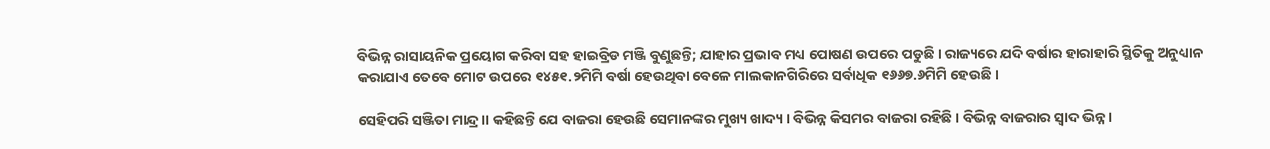ବିଭିନ୍ନ ରାସାୟନିକ ପ୍ରୟୋଗ କରିବା ସହ ହାଇବ୍ରିଡ ମଞ୍ଜି ବୁଣୁଛନ୍ତି; ଯାହାର ପ୍ରଭାବ ମଧ୍ୟ ପୋଷଣ ଉପରେ ପଡୁଛି । ରାଜ୍ୟରେ ଯଦି ବର୍ଷାର ହାରାହାରି ସ୍ଥିତିକୁ ଅନୁଧ୍ୟାନ କରାଯାଏ ତେବେ ମୋଟ ଉପରେ ୧୪୫୧.୨ମିମି ବର୍ଷା ହେଉଥିବା ବେଳେ ମାଲକାନଗିରିରେ ସର୍ବାଧିକ ୧୬୬୭.୬ମିମି ହେଉଛି ।

ସେହିପରି ସଞ୍ଜିତା ମାନ୍ଦ୍ର।। କହିଛନ୍ତି ଯେ ବାଜରା ହେଉଛି ସେମାନଙ୍କର ମୁଖ୍ୟ ଖାଦ୍ୟ । ବିଭିନ୍ନ କିସମର ବାଜରା ରହିଛି । ବିଭିନ୍ନ ବାଜରାର ସ୍ୱାଦ ଭିନ୍ନ ।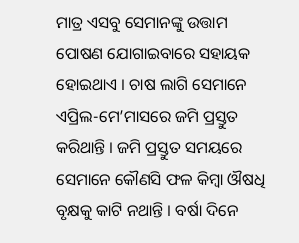ମାତ୍ର ଏସବୁ ସେମାନଙ୍କୁ ଉତ୍ତାମ ପୋଷଣ ଯୋଗାଇବାରେ ସହାୟକ ହୋଇଥାଏ । ଚାଷ ଲାଗି ସେମାନେ ଏପ୍ରିଲ-ମେ’ମାସରେ ଜମି ପ୍ରସ୍ତୁତ କରିଥାନ୍ତି । ଜମି ପ୍ରସ୍ତୁତ ସମୟରେ ସେମାନେ କୌଣସି ଫଳ କିମ୍ବା ଔଷଧି ବୃକ୍ଷକୁ କାଟି ନଥାନ୍ତି । ବର୍ଷା ଦିନେ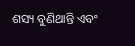ଶସ୍ୟ ବୁଣିଥାନ୍ତି ଏବଂ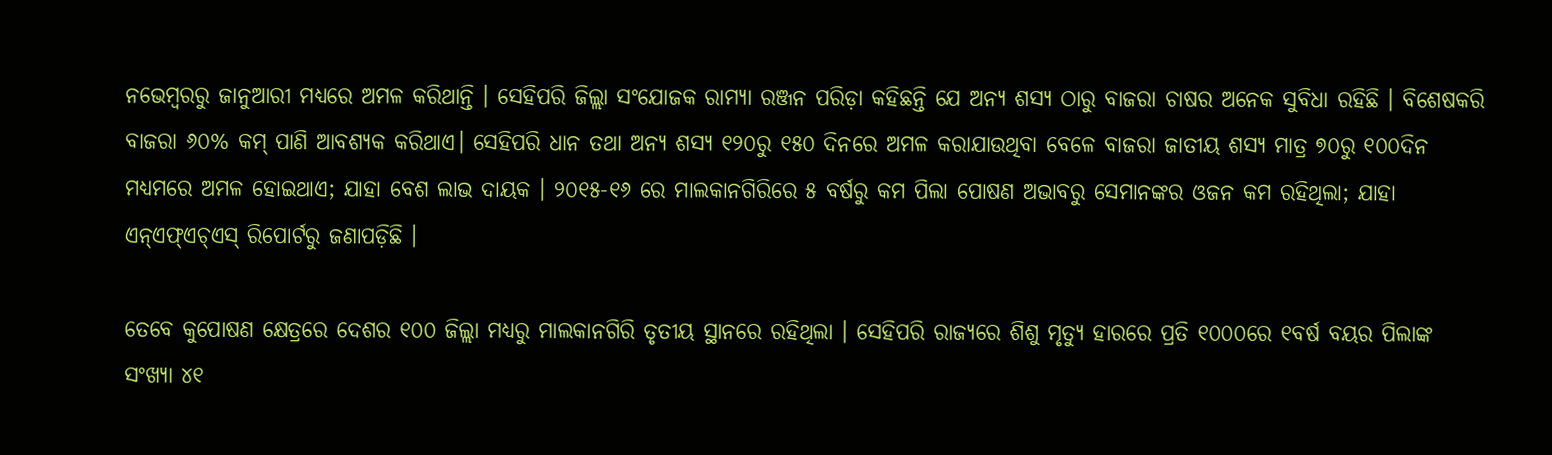ନଭେମ୍ବରରୁ ଜାନୁଆରୀ ମଧ୍ୟରେ ଅମଳ କରିଥାନ୍ତି । ସେହିପରି ଜିଲ୍ଲା ସଂଯୋଜକ ରାମ୍ୟା ରଞ୍ଜନ ପରିଡ଼ା କହିଛନ୍ତି ଯେ ଅନ୍ୟ ଶସ୍ୟ ଠାରୁ ବାଜରା ଚାଷର ଅନେକ ସୁବିଧା ରହିଛି । ବିଶେଷକରି ବାଜରା ୬୦% କମ୍ ପାଣି ଆବଶ୍ୟକ କରିଥାଏ। ସେହିପରି ଧାନ ତଥା ଅନ୍ୟ ଶସ୍ୟ ୧୨୦ରୁ ୧୫୦ ଦିନରେ ଅମଳ କରାଯାଉଥିବା ବେଳେ ବାଜରା ଜାତୀୟ ଶସ୍ୟ ମାତ୍ର ୭୦ରୁ ୧୦୦ଦିନ ମଧ୍ୟମରେ ଅମଳ ହୋଇଥାଏ; ଯାହା ବେଶ ଲାଭ ଦାୟକ । ୨୦୧୫-୧୬ ରେ ମାଲକାନଗିରିରେ ୫ ବର୍ଷରୁ କମ ପିଲା ପୋଷଣ ଅଭାବରୁ ସେମାନଙ୍କର ଓଜନ କମ ରହିଥିଲା; ଯାହା ଏନ୍‌ଏଫ୍‌ଏଚ୍‌ଏସ୍ ରିପୋର୍ଟରୁ ଜଣାପଡ଼ିଛି ।

ତେବେ କୁପୋଷଣ କ୍ଷେତ୍ରରେ ଦେଶର ୧୦୦ ଜିଲ୍ଲା ମଧ୍ୟରୁ ମାଲକାନଗିରି ତୃତୀୟ ସ୍ଥାନରେ ରହିଥିଲା । ସେହିପରି ରାଜ୍ୟରେ ଶିଶୁ ମୃତ୍ୟୁ ହାରରେ ପ୍ରତି ୧୦୦୦ରେ ୧ବର୍ଷ ବୟର ପିଲାଙ୍କ ସଂଖ୍ୟା ୪୧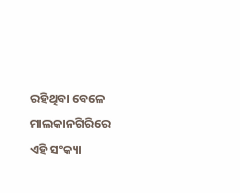ରହିଥିବା ବେଳେ ମାଲକାନଗିରିରେ ଏହି ସଂକ୍ୟା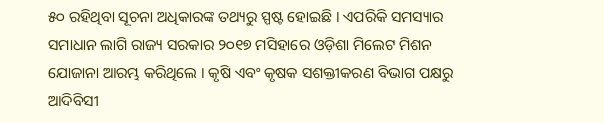୫୦ ରହିଥିବା ସୂଚନା ଅଧିକାରଙ୍କ ତଥ୍ୟରୁ ସ୍ପଷ୍ଟ ହୋଇଛି । ଏପରିକି ସମସ୍ୟାର ସମାଧାନ ଲାଗି ରାଜ୍ୟ ସରକାର ୨୦୧୭ ମସିହାରେ ଓଡ଼ିଶା ମିଲେଟ ମିଶନ ଯୋଜାନା ଆରମ୍ଭ କରିଥିଲେ । କୃଷି ଏବଂ କୃଷକ ସଶକ୍ତୀକରଣ ବିଭାଗ ପକ୍ଷରୁ ଆଦିବିସୀ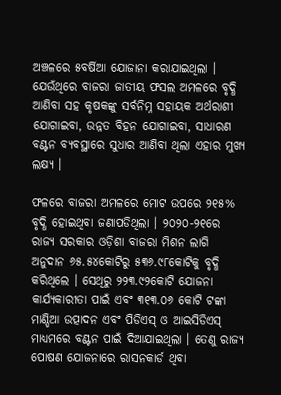ଅଞ୍ଚଳରେ ୫ବର୍ଷିଆ ଯୋଜାନା କରାଯାଇଥିଲା । ଯେଉଁଥିରେ ବାଜରା ଜାତୀୟ ଫସଲ ଅମଳରେ ବୃଦ୍ଧି ଆଣିବା ସହ କୃଷକଙ୍କୁ ସର୍ବନିମ୍ନ ସହାୟକ ଅର୍ଥରାଶୀ ଯୋଗାଇବା, ଉନ୍ନତ ବିହନ ଯୋଗାଇବା, ସାଧାରଣ ବଣ୍ଟନ ବ୍ୟବସ୍ଥାରେ ସୁଧାର ଆଣିବା ଥିଲା ଏହାର ମୁଖ୍ୟ ଲକ୍ଷ୍ୟ ।

ଫଳରେ ବାଜରା ଅମଳରେ ମୋଟ ଉପରେ ୨୧୫% ବୃଦ୍ଧି ହୋଇଥିବା ଜଣାପଡିଥିଲା । ୨୦୨୦-୨୧ରେ ରାଜ୍ୟ ସରକାର ଓଡ଼ିଶା ବାଜରା ମିଶନ ଲାଗି ଅନୁଦାନ ୬୫.୫୪କୋଟିରୁ ୫୩୬.୯୮କୋଟିକୁ ବୃଦ୍ଧି କରିଥିଲେ । ସେଥିରୁ ୨୨୩.୯୨କୋଟି ଯୋଜନା କାର୍ଯ୍ୟକାରୀତା ପାଇଁ ଏବଂ ୩୧୩.୦୬ କୋଟି ଟଙ୍କା ମାଣ୍ଡିଆ ଉତ୍ପାଦନ ଏବଂ ପିଡିଏସ୍ ଓ ଆଇସିଡିଏସ୍ ମାଧ୍ୟମରେ ବଣ୍ଟନ ପାଇଁ ଦିଆଯାଇଥିଲା । ତେଣୁ ରାଜ୍ୟ ପୋଷଣ ଯୋଜନାରେ ରାସନକାର୍ଡ ଥିବା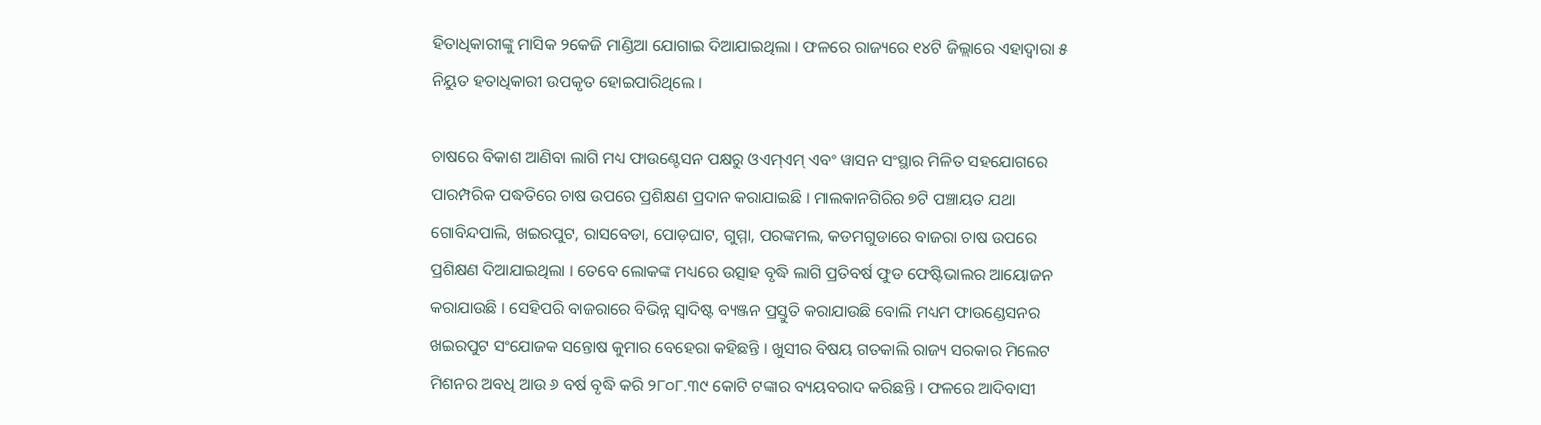ହିତାଧିକାରୀଙ୍କୁ ମାସିକ ୨କେଜି ମାଣ୍ଡିଆ ଯୋଗାଇ ଦିଆଯାଇଥିଲା । ଫଳରେ ରାଜ୍ୟରେ ୧୪ଟି ଜିଲ୍ଲାରେ ଏହାଦ୍ୱାରା ୫ ନିୟୁତ ହତାଧିକାରୀ ଉପକୃତ ହୋଇପାରିଥିଲେ ।

ଚାଷରେ ବିକାଶ ଆଣିବା ଲାଗି ମଧ୍ୟ ଫାଉଣ୍ଟେସନ ପକ୍ଷରୁ ଓଏମ୍‌ଏମ୍ ଏବଂ ୱାସନ ସଂସ୍ଥାର ମିଳିତ ସହଯୋଗରେ ପାରମ୍ପରିକ ପଦ୍ଧତିରେ ଚାଷ ଉପରେ ପ୍ରଶିକ୍ଷଣ ପ୍ରଦାନ କରାଯାଇଛି । ମାଲକାନଗିରିର ୭ଟି ପଞ୍ଚାୟତ ଯଥା ଗୋବିନ୍ଦପାଲି, ଖଇରପୁଟ, ରାସବେଡା, ପୋଡ଼ଘାଟ, ଗୁମ୍ମା, ପରଙ୍କମଲ, କଡମଗୁଡାରେ ବାଜରା ଚାଷ ଉପରେ ପ୍ରଶିକ୍ଷଣ ଦିଆଯାଇଥିଲା । ତେବେ ଲୋକଙ୍କ ମଧ୍ୟରେ ଉତ୍ସାହ ବୃଦ୍ଧି ଲାଗି ପ୍ରତିବର୍ଷ ଫୁଡ ଫେଷ୍ଟିଭାଲର ଆୟୋଜନ କରାଯାଉଛି । ସେହିପରି ବାଜରାରେ ବିଭିନ୍ନ ସ୍ୱାଦିଷ୍ଟ ବ୍ୟଞ୍ଜନ ପ୍ରସ୍ତୁତି କରାଯାଉଛି ବୋଲି ମଧ୍ୟମ ଫାଉଣ୍ଡେସନର ଖଇରପୁଟ ସଂଯୋଜକ ସନ୍ତୋଷ କୁମାର ବେହେରା କହିଛନ୍ତି । ଖୁସୀର ବିଷୟ ଗତକାଲି ରାଜ୍ୟ ସରକାର ମିଲେଟ ମିଶନର ଅବଧି ଆଉ ୬ ବର୍ଷ ବୃଦ୍ଧି କରି ୨୮୦୮.୩୯ କୋଟି ଟଙ୍କାର ବ୍ୟୟବରାଦ କରିଛନ୍ତି । ଫଳରେ ଆଦିବାସୀ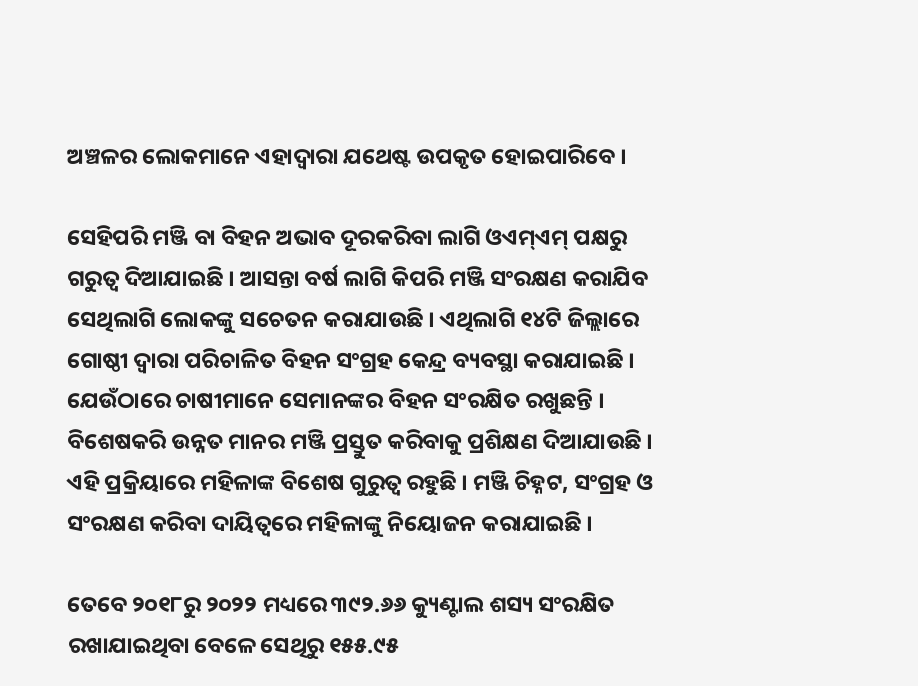ଅଞ୍ଚଳର ଲୋକମାନେ ଏହାଦ୍ୱାରା ଯଥେଷ୍ଟ ଉପକୃତ ହୋଇପାରିବେ ।

ସେହିପରି ମଞ୍ଜି ବା ବିହନ ଅଭାବ ଦୂରକରିବା ଲାଗି ଓଏମ୍‌ଏମ୍ ପକ୍ଷରୁ ଗରୁତ୍ୱ ଦିଆଯାଇଛି । ଆସନ୍ତା ବର୍ଷ ଲାଗି କିପରି ମଞ୍ଜି ସଂରକ୍ଷଣ କରାଯିବ ସେଥିଲାଗି ଲୋକଙ୍କୁ ସଚେତନ କରାଯାଉଛି । ଏଥିଲାଗି ୧୪ଟି ଜିଲ୍ଲାରେ ଗୋଷ୍ଠୀ ଦ୍ୱାରା ପରିଚାଳିତ ବିହନ ସଂଗ୍ରହ କେନ୍ଦ୍ର ବ୍ୟବସ୍ଥା କରାଯାଇଛି । ଯେଉଁଠାରେ ଚାଷୀମାନେ ସେମାନଙ୍କର ବିହନ ସଂରକ୍ଷିତ ରଖୁଛନ୍ତି । ବିଶେଷକରି ଉନ୍ନତ ମାନର ମଞ୍ଜି ପ୍ରସ୍ତୁତ କରିବାକୁ ପ୍ରଶିକ୍ଷଣ ଦିଆଯାଉଛି । ଏହି ପ୍ରକ୍ରିୟାରେ ମହିଳାଙ୍କ ବିଶେଷ ଗୁରୁତ୍ୱ ରହୁଛି । ମଞ୍ଜି ଚିହ୍ନଟ, ସଂଗ୍ରହ ଓ ସଂରକ୍ଷଣ କରିବା ଦାୟିତ୍ୱରେ ମହିଳାଙ୍କୁ ନିୟୋଜନ କରାଯାଇଛି ।

ତେବେ ୨୦୧୮ରୁ ୨୦୨୨ ମଧ୍ୟରେ ୩୯୨.୬୬ କ୍ୟୁଣ୍ଟାଲ ଶସ୍ୟ ସଂରକ୍ଷିତ ରଖାଯାଇଥିବା ବେଳେ ସେଥିରୁ ୧୫୫.୯୫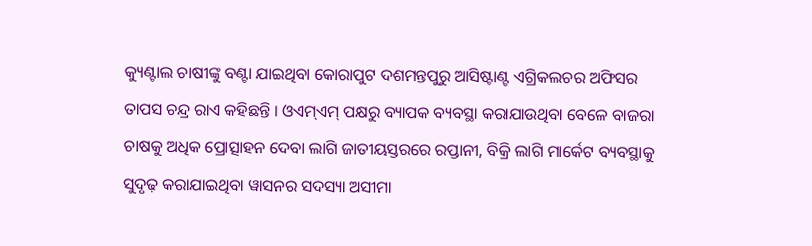କ୍ୟୁଣ୍ଟାଲ ଚାଷୀଙ୍କୁ ବଣ୍ଟା ଯାଇଥିବା କୋରାପୁଟ ଦଶମନ୍ତପୁରୁ ଆସିଷ୍ଟାଣ୍ଟ ଏଗ୍ରିକଲଚର ଅଫିସର ତାପସ ଚନ୍ଦ୍ର ରାଏ କହିଛନ୍ତି । ଓଏମ୍‌ଏମ୍ ପକ୍ଷରୁ ବ୍ୟାପକ ବ୍ୟବସ୍ଥା କରାଯାଉଥିବା ବେଳେ ବାଜରା ଚାଷକୁ ଅଧିକ ପ୍ରୋତ୍ସାହନ ଦେବା ଲାଗି ଜାତୀୟସ୍ତରରେ ରପ୍ତାନୀ, ବିକ୍ରି ଲାଗି ମାର୍କେଟ ବ୍ୟବସ୍ଥାକୁ ସୁଦୃଢ଼ କରାଯାଇଥିବା ୱାସନର ସଦସ୍ୟା ଅସୀମା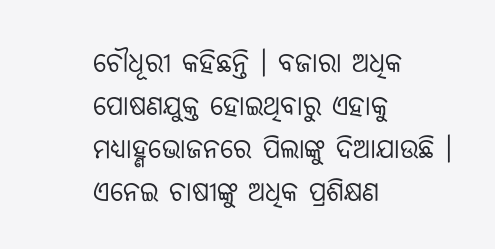ଚୌଧୂରୀ କହିଛନ୍ତି । ବଜାରା ଅଧିକ ପୋଷଣଯୁକ୍ତ ହୋଇଥିବାରୁ ଏହାକୁ ମଧ୍ୟାହ୍ଣଭୋଜନରେ ପିଲାଙ୍କୁ ଦିଆଯାଉଛି । ଏନେଇ ଚାଷୀଙ୍କୁ ଅଧିକ ପ୍ରଶିକ୍ଷଣ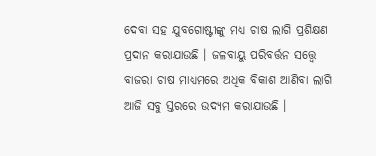ଦେବା ସହ ଯୁବଗୋଷ୍ଟୀଙ୍କୁ ମଧ୍ୟ ଚାଷ ଲାଗି ପ୍ରଶିକ୍ଷଣ ପ୍ରଦାନ କରାଯାଉଛି । ଜଳବାୟୁ ପରିବର୍ତ୍ତନ ସତ୍ତ୍ୱେ ବାଜରା ଚାଷ ମାଧ୍ୟମରେ ଅଧିକ ବିକାଶ ଆଣିବା ଲାଗି ଆଜି ସବୁ ସ୍ତରରେ ଉଦ୍ୟମ କରାଯାଉଛି ।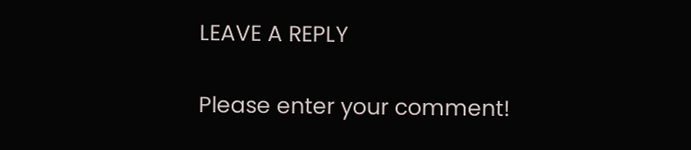LEAVE A REPLY

Please enter your comment!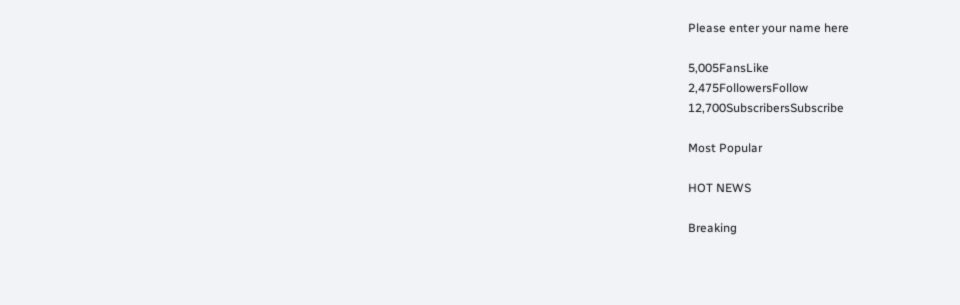Please enter your name here

5,005FansLike
2,475FollowersFollow
12,700SubscribersSubscribe

Most Popular

HOT NEWS

Breaking